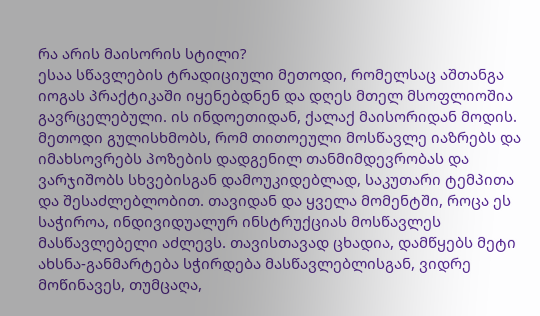რა არის მაისორის სტილი?
ესაა სწავლების ტრადიციული მეთოდი, რომელსაც აშთანგა იოგას პრაქტიკაში იყენებდნენ და დღეს მთელ მსოფლიოშია გავრცელებული. ის ინდოეთიდან, ქალაქ მაისორიდან მოდის. მეთოდი გულისხმობს, რომ თითოეული მოსწავლე იაზრებს და იმახსოვრებს პოზების დადგენილ თანმიმდევრობას და ვარჯიშობს სხვებისგან დამოუკიდებლად, საკუთარი ტემპითა და შესაძლებლობით. თავიდან და ყველა მომენტში, როცა ეს საჭიროა, ინდივიდუალურ ინსტრუქციას მოსწავლეს მასწავლებელი აძლევს. თავისთავად ცხადია, დამწყებს მეტი ახსნა-განმარტება სჭირდება მასწავლებლისგან, ვიდრე მოწინავეს, თუმცაღა,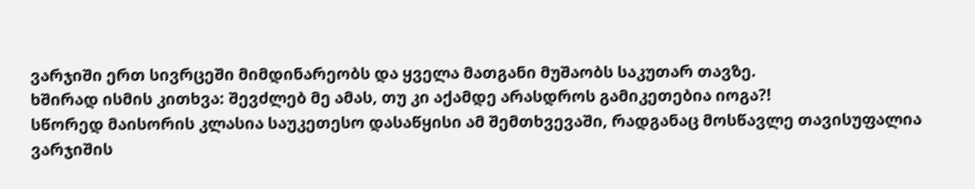ვარჯიში ერთ სივრცეში მიმდინარეობს და ყველა მათგანი მუშაობს საკუთარ თავზე.
ხშირად ისმის კითხვა: შევძლებ მე ამას, თუ კი აქამდე არასდროს გამიკეთებია იოგა?!
სწორედ მაისორის კლასია საუკეთესო დასაწყისი ამ შემთხვევაში, რადგანაც მოსწავლე თავისუფალია ვარჯიშის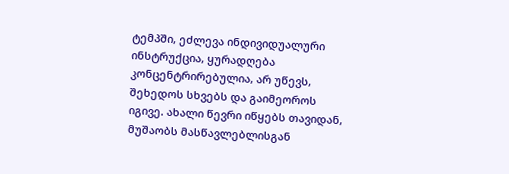ტემპში, ეძლევა ინდივიდუალური ინსტრუქცია, ყურადღება კონცენტრირებულია, არ უწევს, შეხედოს სხვებს და გაიმეოროს იგივე. ახალი წევრი იწყებს თავიდან, მუშაობს მასწავლებლისგან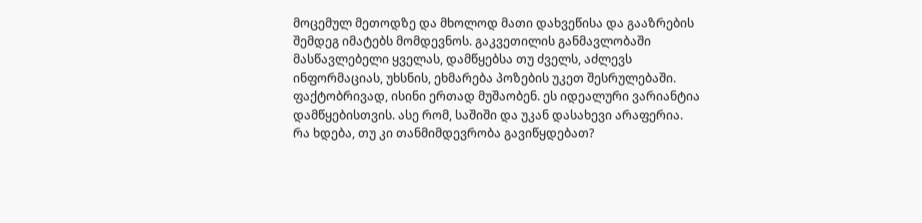მოცემულ მეთოდზე და მხოლოდ მათი დახვეწისა და გააზრების შემდეგ იმატებს მომდევნოს. გაკვეთილის განმავლობაში მასწავლებელი ყველას, დამწყებსა თუ ძველს, აძლევს ინფორმაციას, უხსნის, ეხმარება პოზების უკეთ შესრულებაში. ფაქტობრივად, ისინი ერთად მუშაობენ. ეს იდეალური ვარიანტია დამწყებისთვის. ასე რომ, საშიში და უკან დასახევი არაფერია.
რა ხდება, თუ კი თანმიმდევრობა გავიწყდებათ?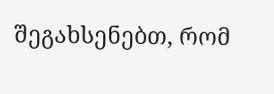შეგახსენებთ, რომ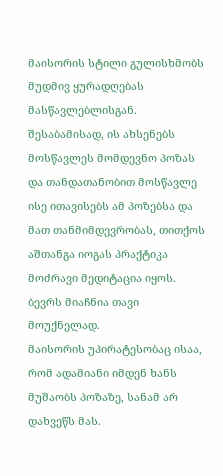მაისორის სტილი გულისხმობს მუდმივ ყურადღებას მასწავლებლისგან. შესაბამისად, ის ახსენებს მოსწავლეს მომდევნო პოზას და თანდათანობით მოსწავლე ისე ითავისებს ამ პოზებსა და მათ თანმიმდევრობას, თითქოს აშთანგა იოგას პრაქტიკა მოძრავი მედიტაცია იყოს.
ბევრს მიაჩნია თავი მოუქნელად.
მაისორის უპირატესობაც ისაა, რომ ადამიანი იმდენ ხანს მუშაობს პოზაზე, სანამ არ დახვეწს მას.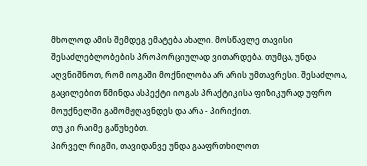მხოლოდ ამის შემდეგ ემატება ახალი. მოსწავლე თავისი შესაძლებლობების პროპორციულად ვითარდება. თუმცა, უნდა აღვნიშნოთ, რომ იოგაში მოქნილობა არ არის უმთავრესი. შესაძლოა, გაცილებით წმინდა ასპექტი იოგას პრაქტიკისა ფიზიკურად უფრო მოუქნელში გამომჟღავნდეს და არა - პირიქით.
თუ კი რაიმე გაწუხებთ.
პირველ რიგში, თავიდანვე უნდა გააფრთხილოთ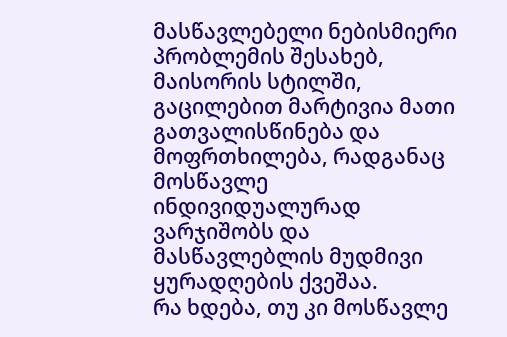მასწავლებელი ნებისმიერი პრობლემის შესახებ, მაისორის სტილში, გაცილებით მარტივია მათი გათვალისწინება და მოფრთხილება, რადგანაც მოსწავლე ინდივიდუალურად ვარჯიშობს და მასწავლებლის მუდმივი ყურადღების ქვეშაა.
რა ხდება, თუ კი მოსწავლე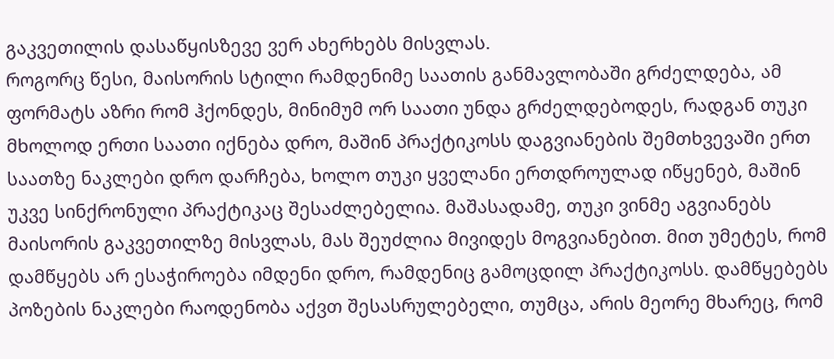გაკვეთილის დასაწყისზევე ვერ ახერხებს მისვლას.
როგორც წესი, მაისორის სტილი რამდენიმე საათის განმავლობაში გრძელდება, ამ ფორმატს აზრი რომ ჰქონდეს, მინიმუმ ორ საათი უნდა გრძელდებოდეს, რადგან თუკი მხოლოდ ერთი საათი იქნება დრო, მაშინ პრაქტიკოსს დაგვიანების შემთხვევაში ერთ საათზე ნაკლები დრო დარჩება, ხოლო თუკი ყველანი ერთდროულად იწყენებ, მაშინ უკვე სინქრონული პრაქტიკაც შესაძლებელია. მაშასადამე, თუკი ვინმე აგვიანებს მაისორის გაკვეთილზე მისვლას, მას შეუძლია მივიდეს მოგვიანებით. მით უმეტეს, რომ დამწყებს არ ესაჭიროება იმდენი დრო, რამდენიც გამოცდილ პრაქტიკოსს. დამწყებებს პოზების ნაკლები რაოდენობა აქვთ შესასრულებელი, თუმცა, არის მეორე მხარეც, რომ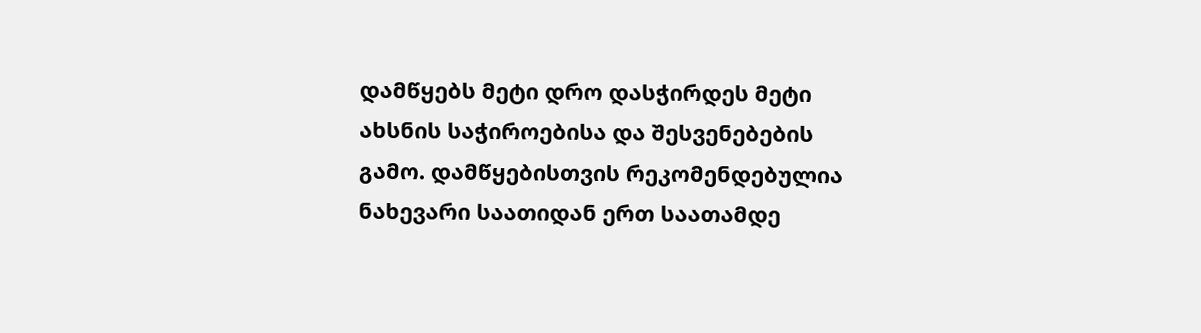დამწყებს მეტი დრო დასჭირდეს მეტი ახსნის საჭიროებისა და შესვენებების გამო. დამწყებისთვის რეკომენდებულია ნახევარი საათიდან ერთ საათამდე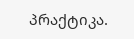პრაქტიკა.